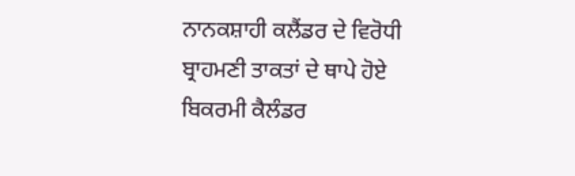ਨਾਨਕਸ਼ਾਹੀ ਕਲੈਂਡਰ ਦੇ ਵਿਰੋਧੀ ਬ੍ਰਾਹਮਣੀ ਤਾਕਤਾਂ ਦੇ ਥਾਪੇ ਹੋਏ
ਬਿਕਰਮੀ ਕੈਲੰਡਰ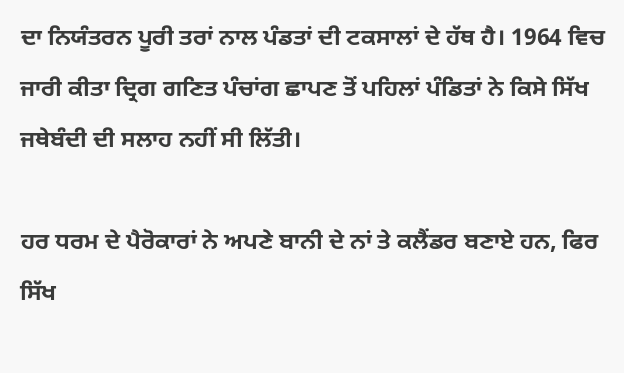ਦਾ ਨਿਯੰਤਰਨ ਪੂਰੀ ਤਰਾਂ ਨਾਲ ਪੰਡਤਾਂ ਦੀ ਟਕਸਾਲਾਂ ਦੇ ਹੱਥ ਹੈ। 1964 ਵਿਚ ਜਾਰੀ ਕੀਤਾ ਦ੍ਰਿਗ ਗਣਿਤ ਪੰਚਾਂਗ ਛਾਪਣ ਤੋਂ ਪਹਿਲਾਂ ਪੰਡਿਤਾਂ ਨੇ ਕਿਸੇ ਸਿੱਖ ਜਥੇਬੰਦੀ ਦੀ ਸਲਾਹ ਨਹੀਂ ਸੀ ਲਿੱਤੀ।

ਹਰ ਧਰਮ ਦੇ ਪੈਰੋਕਾਰਾਂ ਨੇ ਅਪਣੇ ਬਾਨੀ ਦੇ ਨਾਂ ਤੇ ਕਲੈਂਡਰ ਬਣਾਏ ਹਨ, ਫਿਰ ਸਿੱਖ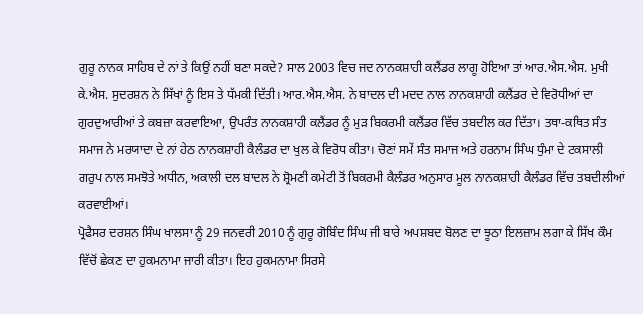ਗੁਰੂ ਨਾਨਕ ਸਾਹਿਬ ਦੇ ਨਾਂ ਤੇ ਕਿਉਂ ਨਹੀਂ ਬਣਾ ਸਕਦੇ? ਸਾਲ 2003 ਵਿਚ ਜਦ ਨਾਨਕਸ਼ਾਹੀ ਕਲੈਂਡਰ ਲਾਗੂ ਹੋਇਆ ਤਾਂ ਆਰ.ਐਸ.ਐਸ. ਮੁਖੀ ਕੇ.ਐਸ. ਸੁਦਰਸ਼ਨ ਨੇ ਸਿੱਖਾਂ ਨੂੰ ਇਸ ਤੇ ਧੱਮਕੀ ਦਿੱਤੀ। ਆਰ.ਐਸ.ਐਸ. ਨੇ ਬਾਦਲ ਦੀ ਮਦਦ ਨਾਲ ਨਾਨਕਸ਼ਾਹੀ ਕਲੈਂਡਰ ਦੇ ਵਿਰੋਧੀਆਂ ਦਾ ਗੁਰਦੁਆਰੀਆਂ ਤੇ ਕਬਜ਼ਾ ਕਰਵਾਇਆ, ਉਪਰੰਤ ਨਾਨਕਸ਼ਾਹੀ ਕਲੈਂਡਰ ਨੂੰ ਮੁੜ ਬਿਕਰਮੀ ਕਲੈਂਡਰ ਵਿੱਚ ਤਬਦੀਲ ਕਰ ਦਿੱਤਾ। ਤਥਾ-ਕਥਿਤ ਸੰਤ ਸਮਾਜ ਨੇ ਮਰਯਾਦਾ ਦੇ ਨਾਂ ਹੇਠ ਨਾਨਕਸ਼ਾਹੀ ਕੈਲੰਡਰ ਦਾ ਖੁਲ ਕੇ ਵਿਰੋਧ ਕੀਤਾ। ਚੋਣਾਂ ਸਮੇਂ ਸੰਤ ਸਮਾਜ ਅਤੇ ਹਰਨਾਮ ਸਿੰਘ ਧੁੰਮਾ ਦੇ ਟਕਸਾਲੀ ਗਰੁਪ ਨਾਲ ਸਮਝੋਤੇ ਅਧੀਨ, ਅਕਾਲੀ ਦਲ ਬਾਦਲ ਨੇ ਸ਼੍ਰੋਮਣੀ ਕਮੇਟੀ ਤੋਂ ਬਿਕਰਮੀ ਕੈਲੰਡਰ ਅਨੁਸਾਰ ਮੂਲ ਨਾਨਕਸ਼ਾਹੀ ਕੈਲੰਡਰ ਵਿੱਚ ਤਬਦੀਲੀਆਂ ਕਰਵਾਈਆਂ।
ਪ੍ਰੋਫੈਸਰ ਦਰਸ਼ਨ ਸਿੰਘ ਖਾਲਸਾ ਨੂੰ 29 ਜਨਵਰੀ 2010 ਨੂੰ ਗੁਰੂ ਗੋਬਿੰਦ ਸਿੰਘ ਜੀ ਬਾਰੇ ਅਪਸ਼ਬਦ ਬੋਲਣ ਦਾ ਝੂਠਾ ਇਲਜ਼ਾਮ ਲਗਾ ਕੇ ਸਿੱਖ ਕੌਮ ਵਿੱਚੋਂ ਛੇਕਣ ਦਾ ਹੁਕਮਨਾਮਾ ਜਾਰੀ ਕੀਤਾ। ਇਹ ਹੁਕਮਨਾਮਾ ਸਿਰਸੇ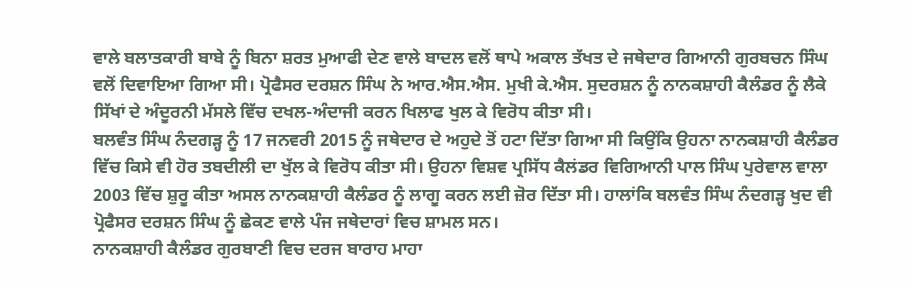ਵਾਲੇ ਬਲਾਤਕਾਰੀ ਬਾਬੇ ਨੂੰ ਬਿਨਾ ਸ਼ਰਤ ਮੁਆਫੀ ਦੇਣ ਵਾਲੇ ਬਾਦਲ ਵਲੋਂ ਥਾਪੇ ਅਕਾਲ ਤੱਖਤ ਦੇ ਜਥੇਦਾਰ ਗਿਆਨੀ ਗੁਰਬਚਨ ਸਿੰਘ ਵਲੋਂ ਦਿਵਾਇਆ ਗਿਆ ਸੀ। ਪ੍ਰੋਫੈਸਰ ਦਰਸ਼ਨ ਸਿੰਘ ਨੇ ਆਰ.ਐਸ.ਐਸ. ਮੁਖੀ ਕੇ.ਐਸ. ਸੁਦਰਸ਼ਨ ਨੂੰ ਨਾਨਕਸ਼ਾਹੀ ਕੈਲੰਡਰ ਨੂੰ ਲੈਕੇ ਸਿੱਖਾਂ ਦੇ ਅੰਦੂਰਨੀ ਮੱਸਲੇ ਵਿੱਚ ਦਖਲ-ਅੰਦਾਜੀ ਕਰਨ ਖਿਲਾਫ ਖੁਲ ਕੇ ਵਿਰੋਧ ਕੀਤਾ ਸੀ।
ਬਲਵੰਤ ਸਿੰਘ ਨੰਦਗੜ੍ਹ ਨੂੰ 17 ਜਨਵਰੀ 2015 ਨੂੰ ਜਥੇਦਾਰ ਦੇ ਅਹੁਦੇ ਤੋਂ ਹਟਾ ਦਿੱਤਾ ਗਿਆ ਸੀ ਕਿਉਂਕਿ ਉਹਨਾ ਨਾਨਕਸ਼ਾਹੀ ਕੈਲੰਡਰ ਵਿੱਚ ਕਿਸੇ ਵੀ ਹੋਰ ਤਬਦੀਲੀ ਦਾ ਖੁੱਲ ਕੇ ਵਿਰੋਧ ਕੀਤਾ ਸੀ। ਉਹਨਾ ਵਿਸ਼ਵ ਪ੍ਰਸਿੱਧ ਕੈਲਂਡਰ ਵਿਗਿਆਨੀ ਪਾਲ ਸਿੰਘ ਪੁਰੇਵਾਲ ਵਾਲਾ 2003 ਵਿੱਚ ਸ਼ੁਰੂ ਕੀਤਾ ਅਸਲ ਨਾਨਕਸ਼ਾਹੀ ਕੈਲੰਡਰ ਨੂੰ ਲਾਗੂ ਕਰਨ ਲਈ ਜ਼ੋਰ ਦਿੱਤਾ ਸੀ। ਹਾਲਾਂਕਿ ਬਲਵੰਤ ਸਿੰਘ ਨੰਦਗੜ੍ਹ ਖੁਦ ਵੀ ਪ੍ਰੋਫੈਸਰ ਦਰਸ਼ਨ ਸਿੰਘ ਨੂੰ ਛੇਕਣ ਵਾਲੇ ਪੰਜ ਜਥੇਦਾਰਾਂ ਵਿਚ ਸ਼ਾਮਲ ਸਨ।
ਨਾਨਕਸ਼ਾਹੀ ਕੈਲੰਡਰ ਗੁਰਬਾਣੀ ਵਿਚ ਦਰਜ ਬਾਰਾਹ ਮਾਹਾ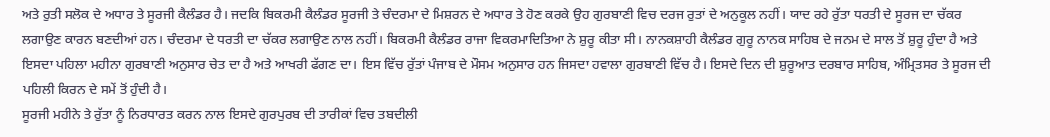ਅਤੇ ਰੁਤੀ ਸਲੋਕ ਦੇ ਅਧਾਰ ਤੇ ਸੂਰਜੀ ਕੈਲੰਡਰ ਹੈ। ਜਦਕਿ ਬਿਕਰਮੀ ਕੈਲੰਡਰ ਸੂਰਜੀ ਤੇ ਚੰਦਰਮਾ ਦੇ ਮਿਸ਼ਰਨ ਦੇ ਅਧਾਰ ਤੇ ਹੋਣ ਕਰਕੇ ਉਹ ਗੁਰਬਾਣੀ ਵਿਚ ਦਰਜ ਰੁਤਾਂ ਦੇ ਅਨੁਕੂਲ ਨਹੀਂ। ਯਾਦ ਰਹੇ ਰੁੱਤਾ ਧਰਤੀ ਦੇ ਸੂਰਜ ਦਾ ਚੱਕਰ ਲਗਾਉਣ ਕਾਰਨ ਬਣਦੀਆਂ ਹਨ। ਚੰਦਰਮਾ ਦੇ ਧਰਤੀ ਦਾ ਚੱਕਰ ਲਗਾਉਣ ਨਾਲ ਨਹੀਂ। ਬਿਕਰਮੀ ਕੈਲੰਡਰ ਰਾਜਾ ਵਿਕਰਮਾਦਿਤਿਆ ਨੇ ਸ਼ੁਰੂ ਕੀਤਾ ਸੀ। ਨਾਨਕਸ਼ਾਹੀ ਕੈਲੰਡਰ ਗੁਰੂ ਨਾਨਕ ਸਾਹਿਬ ਦੇ ਜਨਮ ਦੇ ਸਾਲ ਤੋਂ ਸ਼ੁਰੂ ਹੁੰਦਾ ਹੈ ਅਤੇ ਇਸਦਾ ਪਹਿਲਾ ਮਹੀਨਾ ਗੁਰਬਾਣੀ ਅਨੁਸਾਰ ਚੇਤ ਦਾ ਹੈ ਅਤੇ ਆਖਰੀ ਫੱਗਣ ਦਾ। ਇਸ ਵਿੱਚ ਰੁੱਤਾਂ ਪੰਜਾਬ ਦੇ ਮੌਸਮ ਅਨੁਸਾਰ ਹਨ ਜਿਸਦਾ ਹਵਾਲਾ ਗੁਰਬਾਣੀ ਵਿੱਚ ਹੈ। ਇਸਦੇ ਦਿਨ ਦੀ ਸ਼ੁਰੂਆਤ ਦਰਬਾਰ ਸਾਹਿਬ, ਅੰਮ੍ਰਿਤਸਰ ਤੇ ਸੂਰਜ ਦੀ ਪਹਿਲੀ ਕਿਰਨ ਦੇ ਸਮੇਂ ਤੋਂ ਹੁੰਦੀ ਹੈ।
ਸੂਰਜੀ ਮਹੀਨੇ ਤੇ ਰੁੱਤਾ ਨੂੰ ਨਿਰਧਾਰਤ ਕਰਨ ਨਾਲ ਇਸਦੇ ਗੁਰਪੁਰਬ ਦੀ ਤਾਰੀਕਾਂ ਵਿਚ ਤਬਦੀਲੀ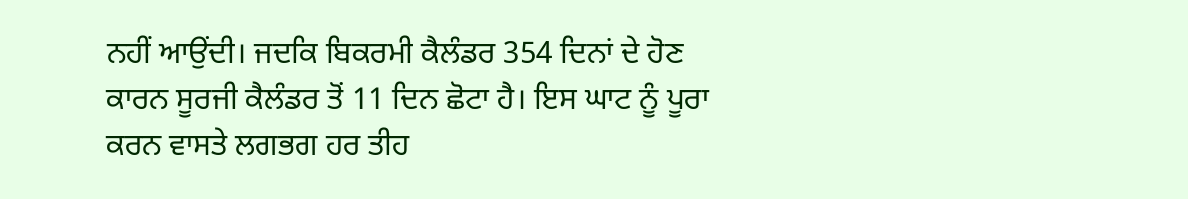ਨਹੀਂ ਆਉਂਦੀ। ਜਦਕਿ ਬਿਕਰਮੀ ਕੈਲੰਡਰ 354 ਦਿਨਾਂ ਦੇ ਹੋਣ ਕਾਰਨ ਸੂਰਜੀ ਕੈਲੰਡਰ ਤੋਂ 11 ਦਿਨ ਛੋਟਾ ਹੈ। ਇਸ ਘਾਟ ਨੂੰ ਪੂਰਾ ਕਰਨ ਵਾਸਤੇ ਲਗਭਗ ਹਰ ਤੀਹ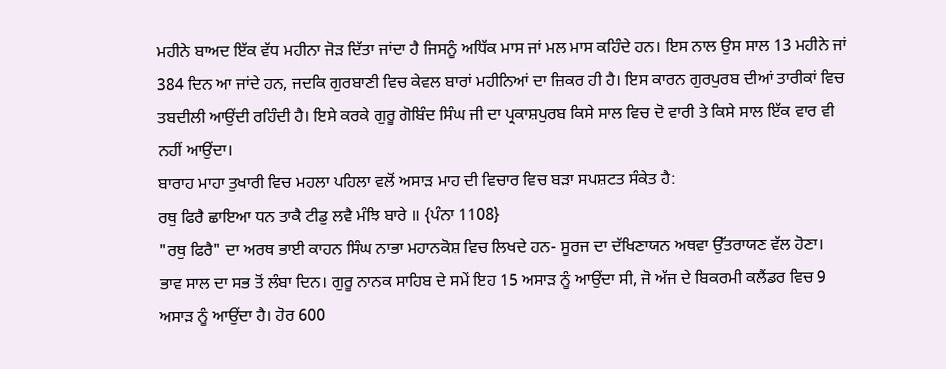ਮਹੀਨੇ ਬਾਅਦ ਇੱਕ ਵੱਧ ਮਹੀਨਾ ਜੋੜ ਦਿੱਤਾ ਜਾਂਦਾ ਹੈ ਜਿਸਨੂੰ ਅਧਿੱਕ ਮਾਸ ਜਾਂ ਮਲ ਮਾਸ ਕਹਿੰਦੇ ਹਨ। ਇਸ ਨਾਲ ਉਸ ਸਾਲ 13 ਮਹੀਨੇ ਜਾਂ 384 ਦਿਨ ਆ ਜਾਂਦੇ ਹਨ, ਜਦਕਿ ਗੁਰਬਾਣੀ ਵਿਚ ਕੇਵਲ ਬਾਰਾਂ ਮਹੀਨਿਆਂ ਦਾ ਜ਼ਿਕਰ ਹੀ ਹੈ। ਇਸ ਕਾਰਨ ਗੁਰਪੁਰਬ ਦੀਆਂ ਤਾਰੀਕਾਂ ਵਿਚ ਤਬਦੀਲੀ ਆਉਂਦੀ ਰਹਿੰਦੀ ਹੈ। ਇਸੇ ਕਰਕੇ ਗੁਰੂ ਗੋਬਿੰਦ ਸਿੰਘ ਜੀ ਦਾ ਪ੍ਰਕਾਸ਼ਪੁਰਬ ਕਿਸੇ ਸਾਲ ਵਿਚ ਦੋ ਵਾਰੀ ਤੇ ਕਿਸੇ ਸਾਲ ਇੱਕ ਵਾਰ ਵੀ ਨਹੀਂ ਆਉਂਦਾ।
ਬਾਰਾਹ ਮਾਹਾ ਤੁਖਾਰੀ ਵਿਚ ਮਹਲਾ ਪਹਿਲਾ ਵਲੋਂ ਅਸਾੜ ਮਾਹ ਦੀ ਵਿਚਾਰ ਵਿਚ ਬੜਾ ਸਪਸ਼ਟਤ ਸੰਕੇਤ ਹੈ:
ਰਥੁ ਫਿਰੈ ਛਾਇਆ ਧਨ ਤਾਕੈ ਟੀਡੁ ਲਵੈ ਮੰਝਿ ਬਾਰੇ ॥ {ਪੰਨਾ 1108}
"ਰਥੁ ਫਿਰੈ" ਦਾ ਅਰਥ ਭਾਈ ਕਾਹਨ ਸਿੰਘ ਨਾਭਾ ਮਹਾਨਕੋਸ਼ ਵਿਚ ਲਿਖਦੇ ਹਨ- ਸੂਰਜ ਦਾ ਦੱਖਿਣਾਯਨ ਅਥਵਾ ਉੱਤਰਾਯਣ ਵੱਲ ਹੋਣਾ। ਭਾਵ ਸਾਲ ਦਾ ਸਭ ਤੋਂ ਲੰਬਾ ਦਿਨ। ਗੁਰੂ ਨਾਨਕ ਸਾਹਿਬ ਦੇ ਸਮੇਂ ਇਹ 15 ਅਸਾੜ ਨੂੰ ਆਉਂਦਾ ਸੀ, ਜੋ ਅੱਜ ਦੇ ਬਿਕਰਮੀ ਕਲੈਂਡਰ ਵਿਚ 9 ਅਸਾੜ ਨੂੰ ਆਉਂਦਾ ਹੈ। ਹੋਰ 600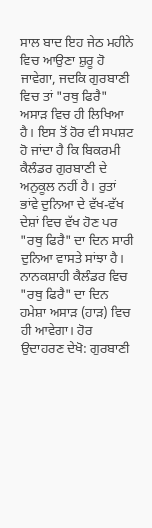ਸਾਲ ਬਾਦ ਇਹ ਜੇਠ ਮਹੀਨੇ ਵਿਚ ਆਉਣਾ ਸ਼ੁਰੂ ਹੋ ਜਾਵੇਗਾ, ਜਦਕਿ ਗੁਰਬਾਣੀ ਵਿਚ ਤਾਂ "ਰਥੁ ਫਿਰੈ" ਅਸਾੜ ਵਿਚ ਹੀ ਲਿਖਿਆ ਹੈ। ਇਸ ਤੋਂ ਹੋਰ ਵੀ ਸਪਸ਼ਟ ਹੋ ਜਾਂਦਾ ਹੈ ਕਿ ਬਿਕਰਮੀ ਕੈਲੰਡਰ ਗੁਰਬਾਣੀ ਦੇ ਅਨੁਕੂਲ ਨਹੀਂ ਹੈ। ਰੁਤਾਂ ਭਾਂਵੇ ਦੁਨਿਆ ਦੇ ਵੱਖ-ਵੱਖ ਦੇਸ਼ਾਂ ਵਿਚ ਵੱਖ ਹੋਣ ਪਰ "ਰਥੁ ਫਿਰੈ" ਦਾ ਦਿਨ ਸਾਰੀ ਦੁਨਿਆ ਵਾਸਤੇ ਸਾਂਝਾ ਹੈ। ਨਾਨਕਸ਼ਾਹੀ ਕੈਲੰਡਰ ਵਿਚ "ਰਥੁ ਫਿਰੈ" ਦਾ ਦਿਨ ਹਮੇਸ਼ਾ ਅਸਾੜ (ਹਾੜ) ਵਿਚ ਹੀ ਆਵੇਗਾ। ਹੋਰ ਉਦਾਹਰਣ ਦੇਖੋ: ਗੁਰਬਾਣੀ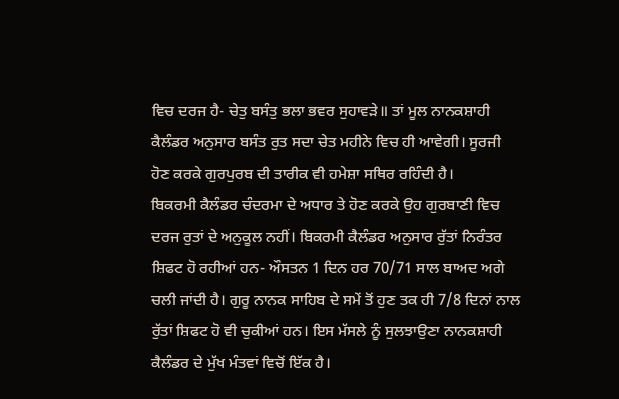ਵਿਚ ਦਰਜ ਹੈ- ਚੇਤੁ ਬਸੰਤੁ ਭਲਾ ਭਵਰ ਸੁਹਾਵੜੇ॥ ਤਾਂ ਮੂਲ ਨਾਨਕਸ਼ਾਹੀ ਕੈਲੰਡਰ ਅਨੁਸਾਰ ਬਸੰਤ ਰੁਤ ਸਦਾ ਚੇਤ ਮਹੀਨੇ ਵਿਚ ਹੀ ਆਵੇਗੀ। ਸੂਰਜੀ ਹੋਣ ਕਰਕੇ ਗੁਰਪੁਰਬ ਦੀ ਤਾਰੀਕ ਵੀ ਹਮੇਸ਼ਾ ਸਥਿਰ ਰਹਿੰਦੀ ਹੈ।
ਬਿਕਰਮੀ ਕੈਲੰਡਰ ਚੰਦਰਮਾ ਦੇ ਅਧਾਰ ਤੇ ਹੋਣ ਕਰਕੇ ਉਹ ਗੁਰਬਾਣੀ ਵਿਚ ਦਰਜ ਰੁਤਾਂ ਦੇ ਅਨੁਕੂਲ ਨਹੀਂ। ਬਿਕਰਮੀ ਕੈਲੰਡਰ ਅਨੁਸਾਰ ਰੁੱਤਾਂ ਨਿਰੰਤਰ ਸ਼ਿਫਟ ਹੋ ਰਹੀਆਂ ਹਨ- ਔਸਤਨ 1 ਦਿਨ ਹਰ 70/71 ਸਾਲ ਬਾਅਦ ਅਗੇ ਚਲੀ ਜਾਂਦੀ ਹੈ। ਗੁਰੂ ਨਾਨਕ ਸਾਹਿਬ ਦੇ ਸਮੇਂ ਤੋਂ ਹੁਣ ਤਕ ਹੀ 7/8 ਦਿਨਾਂ ਨਾਲ ਰੁੱਤਾਂ ਸ਼ਿਫਟ ਹੋ ਵੀ ਚੁਕੀਆਂ ਹਨ। ਇਸ ਮੱਸਲੇ ਨੂੰ ਸੁਲਝਾਉਣਾ ਨਾਨਕਸ਼ਾਹੀ ਕੈਲੰਡਰ ਦੇ ਮੁੱਖ ਮੰਤਵਾਂ ਵਿਚੋਂ ਇੱਕ ਹੈ।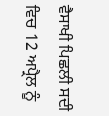ਵੈਸਾਖੀ ਪਿਛਲੀ ਸਦੀ ਵਿਚ 12 ਅਪ੍ਰੈਲ ਨੂੰ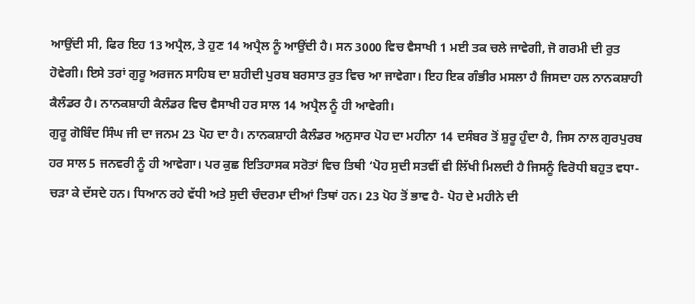ਆਉਂਦੀ ਸੀ, ਫਿਰ ਇਹ 13 ਅਪ੍ਰੈਲ, ਤੇ ਹੁਣ 14 ਅਪ੍ਰੈਲ ਨੂੰ ਆਉਂਦੀ ਹੈ। ਸਨ 3000 ਵਿਚ ਵੈਸਾਖੀ 1 ਮਈ ਤਕ ਚਲੇ ਜਾਵੇਗੀ, ਜੋ ਗਰਮੀ ਦੀ ਰੁਤ ਹੋਵੇਗੀ। ਇਸੇ ਤਰਾਂ ਗੁਰੂ ਅਰਜਨ ਸਾਹਿਬ ਦਾ ਸ਼ਹੀਦੀ ਪੁਰਬ ਬਰਸਾਤ ਰੁਤ ਵਿਚ ਆ ਜਾਵੇਗਾ। ਇਹ ਇਕ ਗੰਭੀਰ ਮਸਲਾ ਹੈ ਜਿਸਦਾ ਹਲ ਨਾਨਕਸ਼ਾਹੀ ਕੈਲੰਡਰ ਹੈ। ਨਾਨਕਸ਼ਾਹੀ ਕੈਲੰਡਰ ਵਿਚ ਵੈਸਾਖੀ ਹਰ ਸਾਲ 14 ਅਪ੍ਰੈਲ ਨੂੰ ਹੀ ਆਵੇਗੀ।
ਗੁਰੂ ਗੋਬਿੰਦ ਸਿੰਘ ਜੀ ਦਾ ਜਨਮ 23 ਪੋਹ ਦਾ ਹੈ। ਨਾਨਕਸ਼ਾਹੀ ਕੈਲੰਡਰ ਅਨੁਸਾਰ ਪੋਹ ਦਾ ਮਹੀਨਾ 14 ਦਸੰਬਰ ਤੋਂ ਸ਼ੁਰੂ ਹੁੰਦਾ ਹੈ, ਜਿਸ ਨਾਲ ਗੁਰਪੁਰਬ ਹਰ ਸਾਲ 5 ਜਨਵਰੀ ਨੂੰ ਹੀ ਆਵੇਗਾ। ਪਰ ਕੁਛ ਇਤਿਹਾਸਕ ਸਰੋਤਾਂ ਵਿਚ ਤਿਥੀ ‘ਪੋਹ ਸੁਦੀ ਸਤਵੀਂ ਵੀ ਲਿੱਖੀ ਮਿਲਦੀ ਹੈ ਜਿਸਨੂੰ ਵਿਰੋਧੀ ਬਹੁਤ ਵਧਾ-ਚੜਾ ਕੇ ਦੱਸਦੇ ਹਨ। ਧਿਆਨ ਰਹੇ ਵੱਧੀ ਅਤੇ ਸੁਦੀ ਚੰਦਰਮਾ ਦੀਆਂ ਤਿਥਾਂ ਹਨ। 23 ਪੋਹ ਤੋਂ ਭਾਵ ਹੈ- ਪੋਹ ਦੇ ਮਹੀਨੇ ਦੀ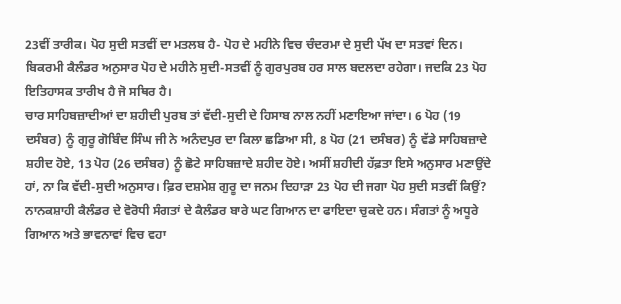23ਵੀਂ ਤਾਰੀਕ। ਪੋਹ ਸੁਦੀ ਸਤਵੀਂ ਦਾ ਮਤਲਬ ਹੈ- ਪੋਹ ਦੇ ਮਹੀਨੇ ਵਿਚ ਚੰਦਰਮਾ ਦੇ ਸੁਦੀ ਪੱਖ ਦਾ ਸਤਵਾਂ ਦਿਨ। ਬਿਕਰਮੀ ਕੈਲੰਡਰ ਅਨੁਸਾਰ ਪੋਹ ਦੇ ਮਹੀਨੇ ਸੁਦੀ-ਸਤਵੀਂ ਨੂੰ ਗੁਰਪੁਰਬ ਹਰ ਸਾਲ ਬਦਲਦਾ ਰਹੇਗਾ। ਜਦਕਿ 23 ਪੋਹ ਇਤਿਹਾਸਕ ਤਾਰੀਖ ਹੈ ਜੋ ਸਥਿਰ ਹੈ।
ਚਾਰ ਸਾਹਿਬਜ਼ਾਦੀਆਂ ਦਾ ਸ਼ਹੀਦੀ ਪੁਰਬ ਤਾਂ ਵੱਦੀ-ਸੁਦੀ ਦੇ ਹਿਸਾਬ ਨਾਲ ਨਹੀਂ ਮਣਾਇਆ ਜਾਂਦਾ। 6 ਪੋਹ (19 ਦਸੰਬਰ) ਨੂੰ ਗੁਰੂ ਗੋਬਿੰਦ ਸਿੰਘ ਜੀ ਨੇ ਅਨੰਦਪੁਰ ਦਾ ਕਿਲਾ ਛਡਿਆ ਸੀ, 8 ਪੋਹ (21 ਦਸੰਬਰ) ਨੂੰ ਵੱਡੇ ਸਾਹਿਬਜ਼ਾਦੇ ਸ਼ਹੀਦ ਹੋਏ, 13 ਪੋਹ (26 ਦਸੰਬਰ) ਨੂੰ ਛੋਟੇ ਸਾਹਿਬਜ਼ਾਦੇ ਸ਼ਹੀਦ ਹੋਏ। ਅਸੀਂ ਸ਼ਹੀਦੀ ਹੱਫ਼ਤਾ ਇਸੇ ਅਨੁਸਾਰ ਮਣਾਉਂਦੇ ਹਾਂ, ਨਾ ਕਿ ਵੱਦੀ-ਸੁਦੀ ਅਨੁਸਾਰ। ਫ਼ਿਰ ਦਸ਼ਮੇਸ਼ ਗੁਰੂ ਦਾ ਜਨਮ ਦਿਹਾੜਾ 23 ਪੋਹ ਦੀ ਜਗਾ ਪੋਹ ਸੁਦੀ ਸਤਵੀਂ ਕਿਉਂ?
ਨਾਨਕਸ਼ਾਹੀ ਕੈਲੰਡਰ ਦੇ ਵੋਰੋਧੀ ਸੰਗਤਾਂ ਦੇ ਕੈਲੰਡਰ ਬਾਰੇ ਘਟ ਗਿਆਨ ਦਾ ਫਾਇਦਾ ਚੁਕਦੇ ਹਨ। ਸੰਗਤਾਂ ਨੂੰ ਅਧੂਰੇ ਗਿਆਨ ਅਤੇ ਭਾਵਨਾਵਾਂ ਵਿਚ ਵਹਾ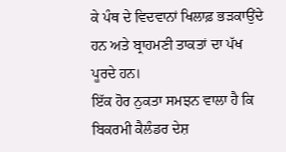ਕੇ ਪੰਥ ਦੇ ਵਿਦਵਾਨਾਂ ਖਿਲਾਫ਼ ਭੜਕਾਉਂਦੇ ਹਨ ਅਤੇ ਬ੍ਰਾਹਮਣੀ ਤਾਕਤਾਂ ਦਾ ਪੱਖ ਪੂਰਦੇ ਹਨ।
ਇੱਕ ਹੋਰ ਨੁਕਤਾ ਸਮਝਨ ਵਾਲਾ ਹੈ ਕਿ ਬਿਕਰਮੀ ਕੈਲੰਡਰ ਦੇਸ਼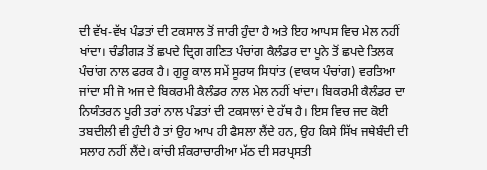ਦੀ ਵੱਖ-ਵੱਖ ਪੰਡਤਾਂ ਦੀ ਟਕਸਾਲ ਤੋਂ ਜਾਰੀ ਹੁੰਦਾ ਹੈ ਅਤੇ ਇਹ ਆਪਸ ਵਿਚ ਮੇਲ ਨਹੀਂ ਖਾਂਦਾ। ਚੰਡੀਗੜ ਤੋਂ ਛਪਦੇ ਦ੍ਰਿਗ ਗਣਿਤ ਪੰਚਾਂਗ ਕੈਲੰਡਰ ਦਾ ਪੂਨੇ ਤੋਂ ਛਪਦੇ ਤਿਲਕ ਪੰਚਾਂਗ ਨਾਲ ਫਰਕ ਹੈ। ਗੁਰੂ ਕਾਲ ਸਮੇਂ ਸੂਰਯ ਸਿਧਾਂਤ (ਵਾਕਯ ਪੰਚਾਂਗ) ਵਰਤਿਆ ਜਾਂਦਾ ਸੀ ਜੋ ਅਜ ਦੇ ਬਿਕਰਮੀ ਕੈਲੰਡਰ ਨਾਲ ਮੇਲ ਨਹੀਂ ਖਾਂਦਾ। ਬਿਕਰਮੀ ਕੈਲੰਡਰ ਦਾ ਨਿਯੰਤਰਨ ਪੂਰੀ ਤਰਾਂ ਨਾਲ ਪੰਡਤਾਂ ਦੀ ਟਕਸਾਲਾਂ ਦੇ ਹੱਥ ਹੈ। ਇਸ ਵਿਚ ਜਦ ਕੋਈ ਤਬਦੀਲੀ ਵੀ ਹੁੰਦੀ ਹੈ ਤਾਂ ਉਹ ਆਪ ਹੀ ਫੈਸਲਾ ਲੈਂਦੇ ਹਨ, ਉਹ ਕਿਸੇ ਸਿੱਖ ਜਥੇਬੰਦੀ ਦੀ ਸਲਾਹ ਨਹੀਂ ਲੈਂਦੇ। ਕਾਂਚੀ ਸ਼ੰਕਰਾਚਾਰੀਆ ਮੱਠ ਦੀ ਸਰਪ੍ਰਸਤੀ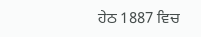ਹੇਠ 1887 ਵਿਚ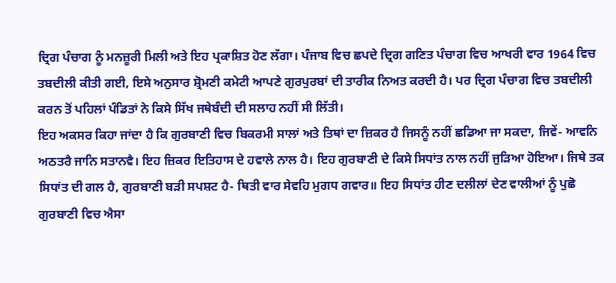ਦ੍ਰਿਗ ਪੰਚਾਗ ਨੂੰ ਮਨਜ਼ੂਰੀ ਮਿਲੀ ਅਤੇ ਇਹ ਪ੍ਰਕਾਸ਼ਿਤ ਹੋਣ ਲੱਗਾ। ਪੰਜਾਬ ਵਿਚ ਛਪਦੇ ਦ੍ਰਿਗ ਗਣਿਤ ਪੰਚਾਗ ਵਿਚ ਆਖਰੀ ਵਾਰ 1964 ਵਿਚ ਤਬਦੀਲੀ ਕੀਤੀ ਗਈ, ਇਸੇ ਅਨੁਸਾਰ ਸ਼੍ਰੋਮਣੀ ਕਮੇਟੀ ਆਪਣੇ ਗੁਰਪੁਰਬਾਂ ਦੀ ਤਾਰੀਕ ਨਿਅਤ ਕਰਦੀ ਹੈ। ਪਰ ਦ੍ਰਿਗ ਪੰਚਾਗ ਵਿਚ ਤਬਦੀਲੀ ਕਰਨ ਤੋਂ ਪਹਿਲਾਂ ਪੰਡਿਤਾਂ ਨੇ ਕਿਸੇ ਸਿੱਖ ਜਥੇਬੰਦੀ ਦੀ ਸਲਾਹ ਨਹੀਂ ਸੀ ਲਿੱਤੀ।
ਇਹ ਅਕਸਰ ਕਿਹਾ ਜਾਂਦਾ ਹੈ ਕਿ ਗੁਰਬਾਣੀ ਵਿਚ ਬਿਕਰਮੀ ਸਾਲਾਂ ਅਤੇ ਤਿਥਾਂ ਦਾ ਜ਼ਿਕਰ ਹੈ ਜਿਸਨੂੰ ਨਹੀਂ ਛਡਿਆ ਜਾ ਸਕਦਾ, ਜਿਵੇਂ- ਆਵਨਿ ਅਠਤਰੈ ਜਾਨਿ ਸਤਾਨਵੈ। ਇਹ ਜ਼ਿਕਰ ਇਤਿਹਾਸ ਦੇ ਹਵਾਲੇ ਨਾਲ ਹੈ। ਇਹ ਗੁਰਬਾਣੀ ਦੇ ਕਿਸੇ ਸਿਧਾਂਤ ਨਾਲ ਨਹੀਂ ਜੁੜਿਆ ਹੋਇਆ। ਜਿਥੇ ਤਕ ਸਿਧਾਂਤ ਦੀ ਗਲ ਹੈ, ਗੁਰਬਾਣੀ ਬੜੀ ਸਪਸ਼ਟ ਹੈ- ਥਿਤੀ ਵਾਰ ਸੇਵਹਿ ਮੁਗਧ ਗਵਾਰ॥ ਇਹ ਸਿਧਾਂਤ ਹੀਣ ਦਲੀਲਾਂ ਦੇਣ ਵਾਲੀਆਂ ਨੂੰ ਪੁਛੋ ਗੁਰਬਾਣੀ ਵਿਚ ਐਸਾ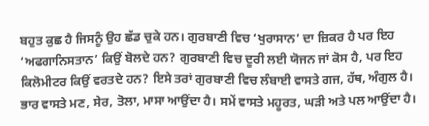ਬਹੁਤ ਕੁਛ ਹੈ ਜਿਸਨੂੰ ਉਹ ਛੱਡ ਚੁਕੇ ਹਨ। ਗੁਰਬਾਣੀ ਵਿਚ ‘ਖੁਰਾਸਾਨ’ ਦਾ ਜ਼ਿਕਰ ਹੈ ਪਰ ਇਹ ‘ਅਫਗਾਨਿਸਤਾਨ’ ਕਿਉਂ ਬੋਲਦੇ ਹਨ? ਗੁਰਬਾਣੀ ਵਿਚ ਦੂਰੀ ਲਈ ਯੋਜਨ ਜਾਂ ਕੋਸ ਹੈ, ਪਰ ਇਹ ਕਿਲੋਮੀਟਰ ਕਿਉਂ ਵਰਤਦੇ ਹਨ? ਇਸੇ ਤਰਾਂ ਗੁਰਬਾਣੀ ਵਿਚ ਲੰਬਾਈ ਵਾਸਤੇ ਗਜ, ਹੱਥ, ਅੰਗੁਲ ਹੈ। ਭਾਰ ਵਾਸਤੇ ਮਣ, ਸੇਰ, ਤੋਲਾ, ਮਾਸਾ ਆਉਂਦਾ ਹੈ। ਸਮੇਂ ਵਾਸਤੇ ਮਹੂਰਤ, ਘੜੀ ਅਤੇ ਪਲ ਆਉਂਦਾ ਹੈ।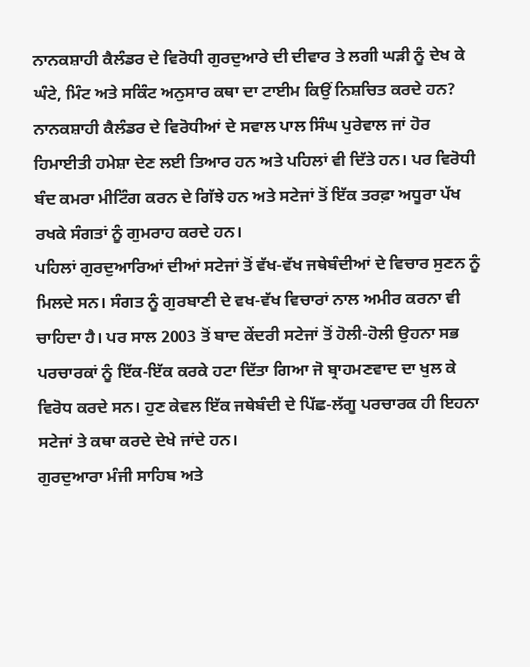ਨਾਨਕਸ਼ਾਹੀ ਕੈਲੰਡਰ ਦੇ ਵਿਰੋਧੀ ਗੁਰਦੁਆਰੇ ਦੀ ਦੀਵਾਰ ਤੇ ਲਗੀ ਘੜੀ ਨੂੰ ਦੇਖ ਕੇ ਘੰਟੇ, ਮਿੰਟ ਅਤੇ ਸਕਿੰਟ ਅਨੁਸਾਰ ਕਥਾ ਦਾ ਟਾਈਮ ਕਿਉਂ ਨਿਸ਼ਚਿਤ ਕਰਦੇ ਹਨ?
ਨਾਨਕਸ਼ਾਹੀ ਕੈਲੰਡਰ ਦੇ ਵਿਰੋਧੀਆਂ ਦੇ ਸਵਾਲ ਪਾਲ ਸਿੰਘ ਪੁਰੇਵਾਲ ਜਾਂ ਹੋਰ ਹਿਮਾਈਤੀ ਹਮੇਸ਼ਾ ਦੇਣ ਲਈ ਤਿਆਰ ਹਨ ਅਤੇ ਪਹਿਲਾਂ ਵੀ ਦਿੱਤੇ ਹਨ। ਪਰ ਵਿਰੋਧੀ ਬੰਦ ਕਮਰਾ ਮੀਟਿੰਗ ਕਰਨ ਦੇ ਗਿੱਝੇ ਹਨ ਅਤੇ ਸਟੇਜਾਂ ਤੋਂ ਇੱਕ ਤਰਫ਼ਾ ਅਧੂਰਾ ਪੱਖ ਰਖਕੇ ਸੰਗਤਾਂ ਨੂੰ ਗੁਮਰਾਹ ਕਰਦੇ ਹਨ।
ਪਹਿਲਾਂ ਗੁਰਦੁਆਰਿਆਂ ਦੀਆਂ ਸਟੇਜਾਂ ਤੋਂ ਵੱਖ-ਵੱਖ ਜਥੇਬੰਦੀਆਂ ਦੇ ਵਿਚਾਰ ਸੁਣਨ ਨੂੰ ਮਿਲਦੇ ਸਨ। ਸੰਗਤ ਨੂੰ ਗੁਰਬਾਣੀ ਦੇ ਵਖ-ਵੱਖ ਵਿਚਾਰਾਂ ਨਾਲ ਅਮੀਰ ਕਰਨਾ ਵੀ ਚਾਹਿਦਾ ਹੈ। ਪਰ ਸਾਲ 2003 ਤੋਂ ਬਾਦ ਕੇਂਦਰੀ ਸਟੇਜਾਂ ਤੋਂ ਹੋਲੀ-ਹੋਲੀ ਉਹਨਾ ਸਭ ਪਰਚਾਰਕਾਂ ਨੂੰ ਇੱਕ-ਇੱਕ ਕਰਕੇ ਹਟਾ ਦਿੱਤਾ ਗਿਆ ਜੋ ਬ੍ਰਾਹਮਣਵਾਦ ਦਾ ਖੁਲ ਕੇ ਵਿਰੋਧ ਕਰਦੇ ਸਨ। ਹੁਣ ਕੇਵਲ ਇੱਕ ਜਥੇਬੰਦੀ ਦੇ ਪਿੱਛ-ਲੱਗੂ ਪਰਚਾਰਕ ਹੀ ਇਹਨਾ ਸਟੇਜਾਂ ਤੇ ਕਥਾ ਕਰਦੇ ਦੇਖੇ ਜਾਂਦੇ ਹਨ।
ਗੁਰਦੁਆਰਾ ਮੰਜੀ ਸਾਹਿਬ ਅਤੇ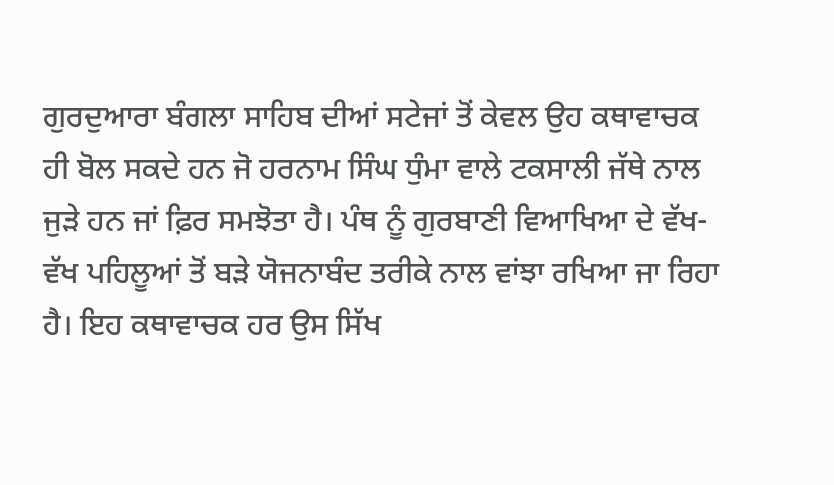ਗੁਰਦੁਆਰਾ ਬੰਗਲਾ ਸਾਹਿਬ ਦੀਆਂ ਸਟੇਜਾਂ ਤੋਂ ਕੇਵਲ ਉਹ ਕਥਾਵਾਚਕ ਹੀ ਬੋਲ ਸਕਦੇ ਹਨ ਜੋ ਹਰਨਾਮ ਸਿੰਘ ਧੁੰਮਾ ਵਾਲੇ ਟਕਸਾਲੀ ਜੱਥੇ ਨਾਲ ਜੁੜੇ ਹਨ ਜਾਂ ਫ਼ਿਰ ਸਮਝੋਤਾ ਹੈ। ਪੰਥ ਨੂੰ ਗੁਰਬਾਣੀ ਵਿਆਖਿਆ ਦੇ ਵੱਖ-ਵੱਖ ਪਹਿਲੂਆਂ ਤੋਂ ਬੜੇ ਯੋਜਨਾਬੰਦ ਤਰੀਕੇ ਨਾਲ ਵਾਂਝਾ ਰਖਿਆ ਜਾ ਰਿਹਾ ਹੈ। ਇਹ ਕਥਾਵਾਚਕ ਹਰ ਉਸ ਸਿੱਖ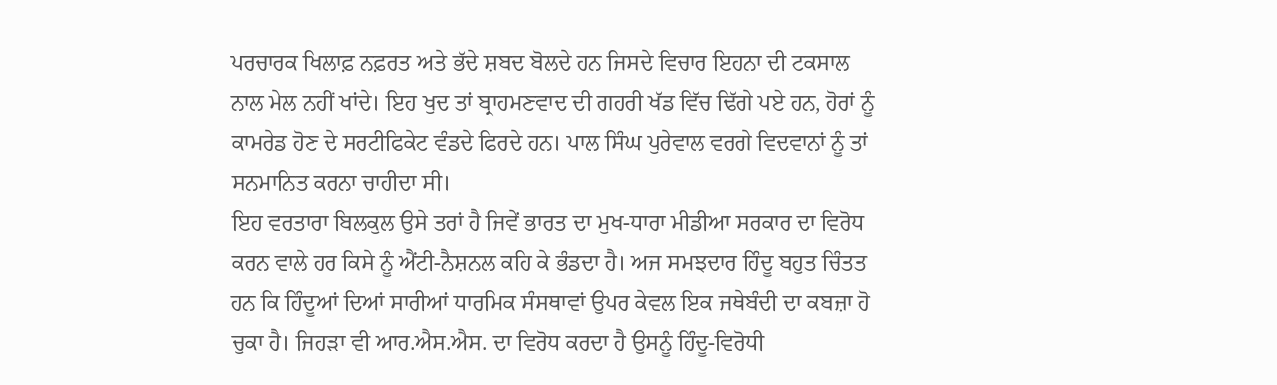ਪਰਚਾਰਕ ਖਿਲਾਫ਼ ਨਫ਼ਰਤ ਅਤੇ ਭੱਦੇ ਸ਼ਬਦ ਬੋਲਦੇ ਹਨ ਜਿਸਦੇ ਵਿਚਾਰ ਇਹਨਾ ਦੀ ਟਕਸਾਲ ਨਾਲ ਮੇਲ ਨਹੀਂ ਖਾਂਦੇ। ਇਹ ਖੁਦ ਤਾਂ ਬ੍ਰਾਹਮਣਵਾਦ ਦੀ ਗਹਰੀ ਖੱਡ ਵਿੱਚ ਢਿੱਗੇ ਪਏ ਹਨ, ਹੋਰਾਂ ਨੂੰ ਕਾਮਰੇਡ ਹੋਣ ਦੇ ਸਰਟੀਫਿਕੇਟ ਵੰਡਦੇ ਫਿਰਦੇ ਹਨ। ਪਾਲ ਸਿੰਘ ਪੁਰੇਵਾਲ ਵਰਗੇ ਵਿਦਵਾਨਾਂ ਨੂੰ ਤਾਂ ਸਨਮਾਨਿਤ ਕਰਨਾ ਚਾਹੀਦਾ ਸੀ।
ਇਹ ਵਰਤਾਰਾ ਬਿਲਕੁਲ ਉਸੇ ਤਰਾਂ ਹੈ ਜਿਵੇਂ ਭਾਰਤ ਦਾ ਮੁਖ-ਧਾਰਾ ਮੀਡੀਆ ਸਰਕਾਰ ਦਾ ਵਿਰੋਧ ਕਰਨ ਵਾਲੇ ਹਰ ਕਿਸੇ ਨੂੰ ਐਂਟੀ-ਨੈਸ਼ਨਲ ਕਹਿ ਕੇ ਭੰਡਦਾ ਹੈ। ਅਜ ਸਮਝਦਾਰ ਹਿੰਦੂ ਬਹੁਤ ਚਿੰਤਤ ਹਨ ਕਿ ਹਿੰਦੂਆਂ ਦਿਆਂ ਸਾਰੀਆਂ ਧਾਰਮਿਕ ਸੰਸਥਾਵਾਂ ਉਪਰ ਕੇਵਲ ਇਕ ਜਥੇਬੰਦੀ ਦਾ ਕਬਜ਼ਾ ਹੋ ਚੁਕਾ ਹੈ। ਜਿਹੜਾ ਵੀ ਆਰ.ਐਸ.ਐਸ. ਦਾ ਵਿਰੋਧ ਕਰਦਾ ਹੈ ਉਸਨੂੰ ਹਿੰਦੂ-ਵਿਰੋਧੀ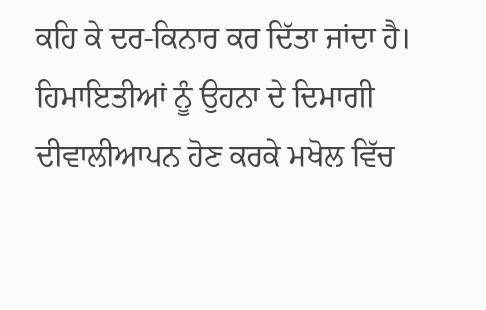ਕਹਿ ਕੇ ਦਰ-ਕਿਨਾਰ ਕਰ ਦਿੱਤਾ ਜਾਂਦਾ ਹੈ। ਹਿਮਾਇਤੀਆਂ ਨੂੰ ਉਹਨਾ ਦੇ ਦਿਮਾਗੀ ਦੀਵਾਲੀਆਪਨ ਹੋਣ ਕਰਕੇ ਮਖੋਲ ਵਿੱਚ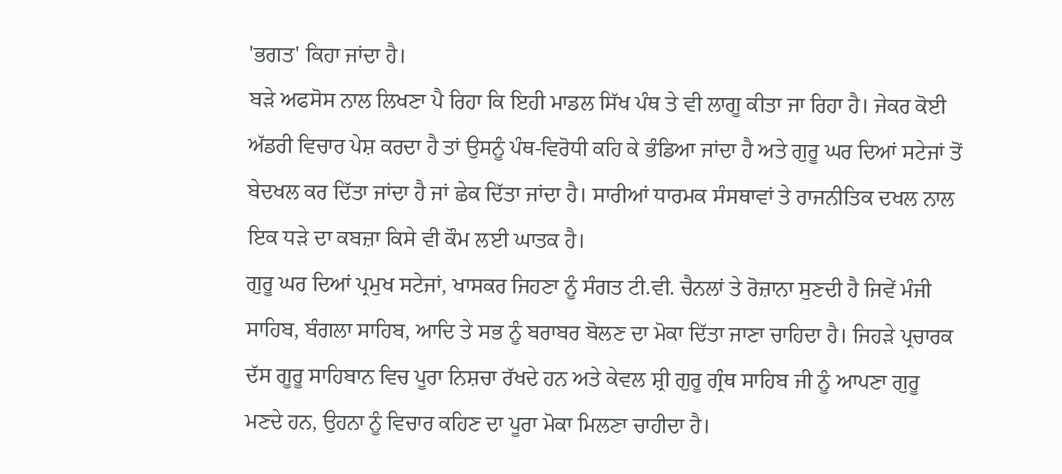'ਭਗਤ' ਕਿਹਾ ਜਾਂਦਾ ਹੈ।
ਬੜੇ ਅਫਸੋਸ ਨਾਲ ਲਿਖਣਾ ਪੈ ਰਿਹਾ ਕਿ ਇਹੀ ਮਾਡਲ ਸਿੱਖ ਪੰਥ ਤੇ ਵੀ ਲਾਗੂ ਕੀਤਾ ਜਾ ਰਿਹਾ ਹੈ। ਜੇਕਰ ਕੋਈ ਅੱਡਰੀ ਵਿਚਾਰ ਪੇਸ਼ ਕਰਦਾ ਹੈ ਤਾਂ ਉਸਨੂੰ ਪੰਥ-ਵਿਰੋਧੀ ਕਹਿ ਕੇ ਭੰਡਿਆ ਜਾਂਦਾ ਹੈ ਅਤੇ ਗੁਰੂ ਘਰ ਦਿਆਂ ਸਟੇਜਾਂ ਤੋਂ ਬੇਦਖਲ ਕਰ ਦਿੱਤਾ ਜਾਂਦਾ ਹੈ ਜਾਂ ਛੇਕ ਦਿੱਤਾ ਜਾਂਦਾ ਹੈ। ਸਾਰੀਆਂ ਧਾਰਮਕ ਸੰਸਥਾਵਾਂ ਤੇ ਰਾਜਨੀਤਿਕ ਦਖਲ ਨਾਲ ਇਕ ਧੜੇ ਦਾ ਕਬਜ਼ਾ ਕਿਸੇ ਵੀ ਕੌਮ ਲਈ ਘਾਤਕ ਹੈ।
ਗੁਰੂ ਘਰ ਦਿਆਂ ਪ੍ਰਮੁਖ ਸਟੇਜਾਂ, ਖਾਸਕਰ ਜਿਹਣਾ ਨੂੰ ਸੰਗਤ ਟੀ.ਵੀ. ਚੈਨਲਾਂ ਤੇ ਰੋਜ਼ਾਨਾ ਸੁਣਦੀ ਹੈ ਜਿਵੇਂ ਮੰਜੀ ਸਾਹਿਬ, ਬੰਗਲਾ ਸਾਹਿਬ, ਆਦਿ ਤੇ ਸਭ ਨੂੰ ਬਰਾਬਰ ਬੋਲਣ ਦਾ ਮੋਕਾ ਦਿੱਤਾ ਜਾਣਾ ਚਾਹਿਦਾ ਹੈ। ਜਿਹੜੇ ਪ੍ਰਚਾਰਕ ਦੱਸ ਗੂਰੂ ਸਾਹਿਬਾਨ ਵਿਚ ਪੂਰਾ ਨਿਸ਼ਚਾ ਰੱਖਦੇ ਹਨ ਅਤੇ ਕੇਵਲ ਸ਼੍ਰੀ ਗੁਰੂ ਗ੍ਰੰਥ ਸਾਹਿਬ ਜੀ ਨੂੰ ਆਪਣਾ ਗੁਰੂ ਮਣਦੇ ਹਨ, ਉਹਨਾ ਨੂੰ ਵਿਚਾਰ ਕਹਿਣ ਦਾ ਪੂਰਾ ਮੋਕਾ ਮਿਲਣਾ ਚਾਹੀਦਾ ਹੈ।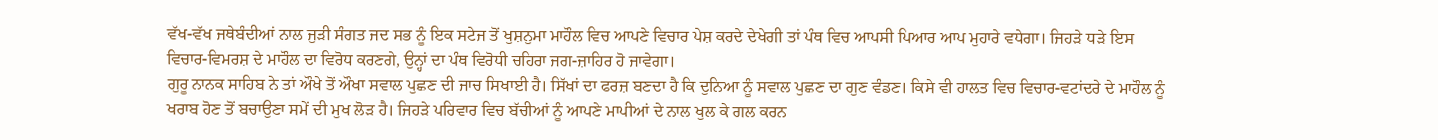ਵੱਖ-ਵੱਖ ਜਥੇਬੰਦੀਆਂ ਨਾਲ ਜੁੜੀ ਸੰਗਤ ਜਦ ਸਭ ਨੂੰ ਇਕ ਸਟੇਜ ਤੋਂ ਖੁਸ਼ਨੁਮਾ ਮਾਹੌਲ ਵਿਚ ਆਪਣੇ ਵਿਚਾਰ ਪੇਸ਼ ਕਰਦੇ ਦੇਖੇਗੀ ਤਾਂ ਪੰਥ ਵਿਚ ਆਪਸੀ ਪਿਆਰ ਆਪ ਮੁਹਾਰੇ ਵਧੇਗਾ। ਜਿਹੜੇ ਧੜੇ ਇਸ ਵਿਚਾਰ-ਵਿਮਰਸ਼ ਦੇ ਮਾਹੌਲ ਦਾ ਵਿਰੋਧ ਕਰਣਗੇ, ਉਨ੍ਹਾਂ ਦਾ ਪੰਥ ਵਿਰੋਧੀ ਚਹਿਰਾ ਜਗ-ਜ਼ਾਹਿਰ ਹੋ ਜਾਵੇਗਾ।
ਗੁਰੂ ਨਾਨਕ ਸਾਹਿਬ ਨੇ ਤਾਂ ਔਖੇ ਤੋਂ ਔਖਾ ਸਵਾਲ ਪੁਛਣ ਦੀ ਜਾਚ ਸਿਖਾਈ ਹੈ। ਸਿੱਖਾਂ ਦਾ ਫਰਜ਼ ਬਣਦਾ ਹੈ ਕਿ ਦੁਨਿਆ ਨੂੰ ਸਵਾਲ ਪੁਛਣ ਦਾ ਗੁਣ ਵੰਡਣ। ਕਿਸੇ ਵੀ ਹਾਲਤ ਵਿਚ ਵਿਚਾਰ-ਵਟਾਂਦਰੇ ਦੇ ਮਾਹੌਲ ਨੂੰ ਖਰਾਬ ਹੋਣ ਤੋਂ ਬਚਾਉਣਾ ਸਮੇਂ ਦੀ ਮੁਖ ਲੋੜ ਹੈ। ਜਿਹੜੇ ਪਰਿਵਾਰ ਵਿਚ ਬੱਚੀਆਂ ਨੂੰ ਆਪਣੇ ਮਾਪੀਆਂ ਦੇ ਨਾਲ ਖੁਲ ਕੇ ਗਲ ਕਰਨ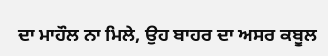ਦਾ ਮਾਹੌਲ ਨਾ ਮਿਲੇ, ਉਹ ਬਾਹਰ ਦਾ ਅਸਰ ਕਬੂਲ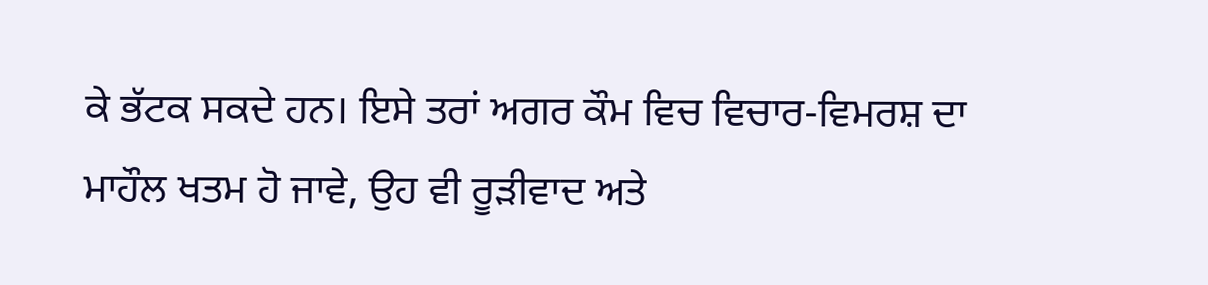ਕੇ ਭੱਟਕ ਸਕਦੇ ਹਨ। ਇਸੇ ਤਰਾਂ ਅਗਰ ਕੌਮ ਵਿਚ ਵਿਚਾਰ-ਵਿਮਰਸ਼ ਦਾ ਮਾਹੌਲ ਖਤਮ ਹੋ ਜਾਵੇ, ਉਹ ਵੀ ਰੂੜੀਵਾਦ ਅਤੇ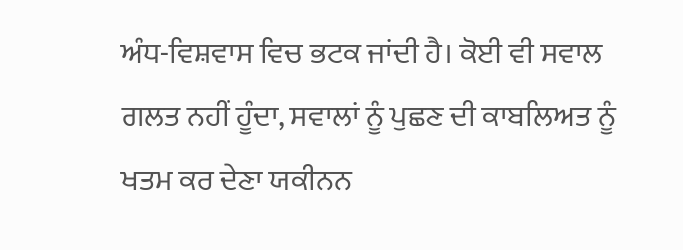ਅੰਧ-ਵਿਸ਼ਵਾਸ ਵਿਚ ਭਟਕ ਜਾਂਦੀ ਹੈ। ਕੋਈ ਵੀ ਸਵਾਲ ਗਲਤ ਨਹੀਂ ਹੂੰਦਾ, ਸਵਾਲਾਂ ਨੂੰ ਪੁਛਣ ਦੀ ਕਾਬਲਿਅਤ ਨੂੰ ਖਤਮ ਕਰ ਦੇਣਾ ਯਕੀਨਨ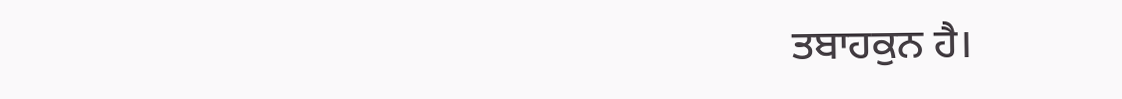ਤਬਾਹਕੁਨ ਹੈ।